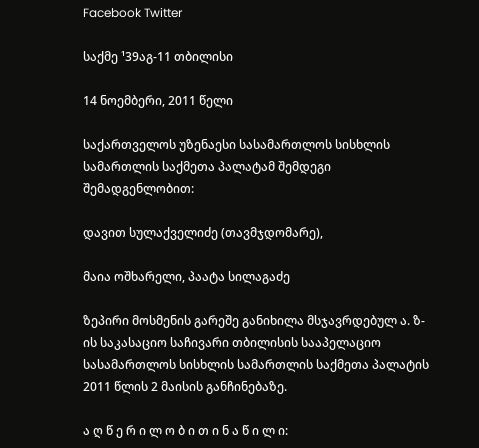Facebook Twitter

საქმე ¹39აგ-11 თბილისი

14 ნოემბერი, 2011 წელი

საქართველოს უზენაესი სასამართლოს სისხლის სამართლის საქმეთა პალატამ შემდეგი შემადგენლობით:

დავით სულაქველიძე (თავმჯდომარე),

მაია ოშხარელი, პაატა სილაგაძე

ზეპირი მოსმენის გარეშე განიხილა მსჯავრდებულ ა. ზ-ის საკასაციო საჩივარი თბილისის სააპელაციო სასამართლოს სისხლის სამართლის საქმეთა პალატის 2011 წლის 2 მაისის განჩინებაზე.

ა ღ წ ე რ ი ლ ო ბ ი თ ი ნ ა წ ი ლ ი: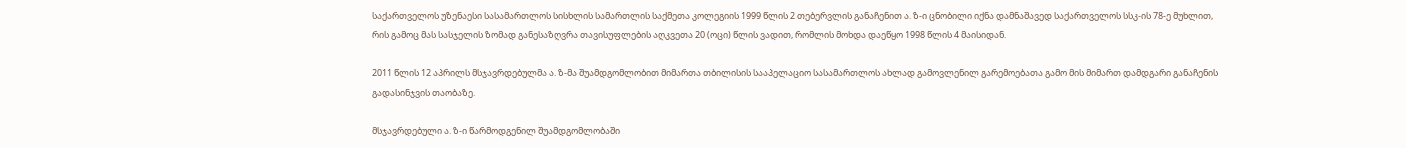საქართველოს უზენაესი სასამართლოს სისხლის სამართლის საქმეთა კოლეგიის 1999 წლის 2 თებერვლის განაჩენით ა. ზ-ი ცნობილი იქნა დამნაშავედ საქართველოს სსკ-ის 78-ე მუხლით, რის გამოც მას სასჯელის ზომად განესაზღვრა თავისუფლების აღკვეთა 20 (ოცი) წლის ვადით, რომლის მოხდა დაეწყო 1998 წლის 4 მაისიდან.

2011 წლის 12 აპრილს მსჯავრდებულმა ა. ზ-მა შუამდგომლობით მიმართა თბილისის სააპელაციო სასამართლოს ახლად გამოვლენილ გარემოებათა გამო მის მიმართ დამდგარი განაჩენის გადასინჯვის თაობაზე.

მსჯავრდებული ა. ზ-ი წარმოდგენილ შუამდგომლობაში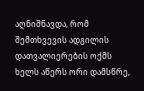აღნიშნავდა, რომ შემთხვევის ადგილის დათვალიერების ოქმს ხელს აწერს ორი დამსწრე,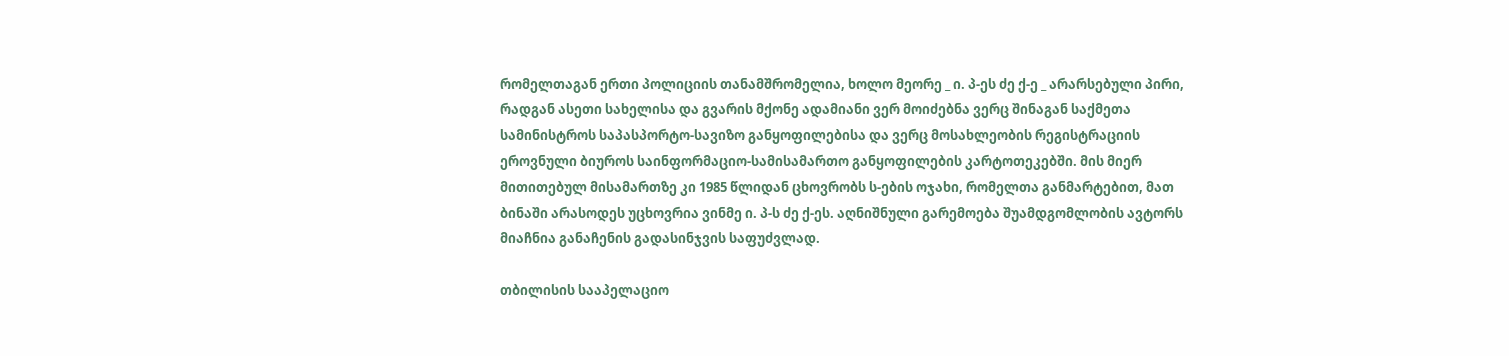რომელთაგან ერთი პოლიციის თანამშრომელია, ხოლო მეორე _ ი. პ-ეს ძე ქ-ე _ არარსებული პირი, რადგან ასეთი სახელისა და გვარის მქონე ადამიანი ვერ მოიძებნა ვერც შინაგან საქმეთა სამინისტროს საპასპორტო-სავიზო განყოფილებისა და ვერც მოსახლეობის რეგისტრაციის ეროვნული ბიუროს საინფორმაციო-სამისამართო განყოფილების კარტოთეკებში. მის მიერ მითითებულ მისამართზე კი 1985 წლიდან ცხოვრობს ს-ების ოჯახი, რომელთა განმარტებით, მათ ბინაში არასოდეს უცხოვრია ვინმე ი. პ-ს ძე ქ-ეს. აღნიშნული გარემოება შუამდგომლობის ავტორს მიაჩნია განაჩენის გადასინჯვის საფუძვლად.

თბილისის სააპელაციო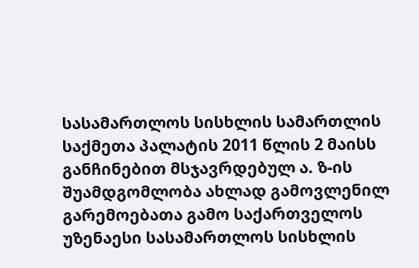სასამართლოს სისხლის სამართლის საქმეთა პალატის 2011 წლის 2 მაისს განჩინებით მსჯავრდებულ ა. ზ-ის შუამდგომლობა ახლად გამოვლენილ გარემოებათა გამო საქართველოს უზენაესი სასამართლოს სისხლის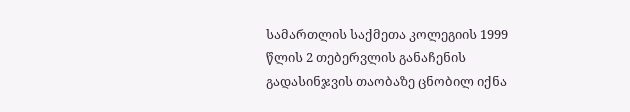სამართლის საქმეთა კოლეგიის 1999 წლის 2 თებერვლის განაჩენის გადასინჯვის თაობაზე ცნობილ იქნა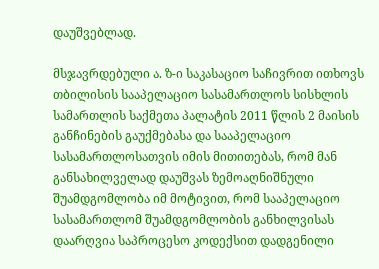დაუშვებლად.

მსჯავრდებული ა. ზ-ი საკასაციო საჩივრით ითხოვს თბილისის სააპელაციო სასამართლოს სისხლის სამართლის საქმეთა პალატის 2011 წლის 2 მაისის განჩინების გაუქმებასა და სააპელაციო სასამართლოსათვის იმის მითითებას, რომ მან განსახილველად დაუშვას ზემოაღნიშნული შუამდგომლობა იმ მოტივით, რომ სააპელაციო სასამართლომ შუამდგომლობის განხილვისას დაარღვია საპროცესო კოდექსით დადგენილი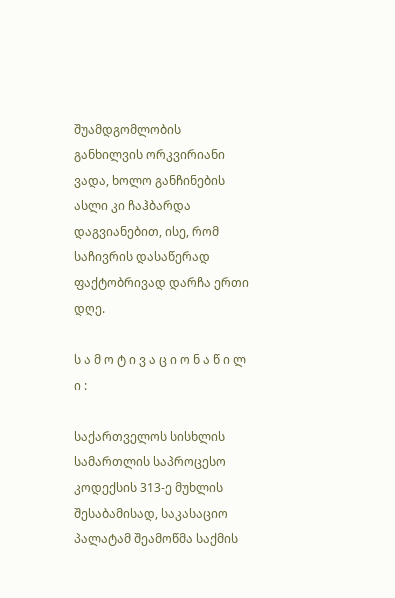შუამდგომლობის განხილვის ორკვირიანი ვადა, ხოლო განჩინების ასლი კი ჩაჰბარდა დაგვიანებით, ისე, რომ საჩივრის დასაწერად ფაქტობრივად დარჩა ერთი დღე.

ს ა მ ო ტ ი ვ ა ც ი ო ნ ა წ ი ლ ი :

საქართველოს სისხლის სამართლის საპროცესო კოდექსის 313-ე მუხლის შესაბამისად, საკასაციო პალატამ შეამოწმა საქმის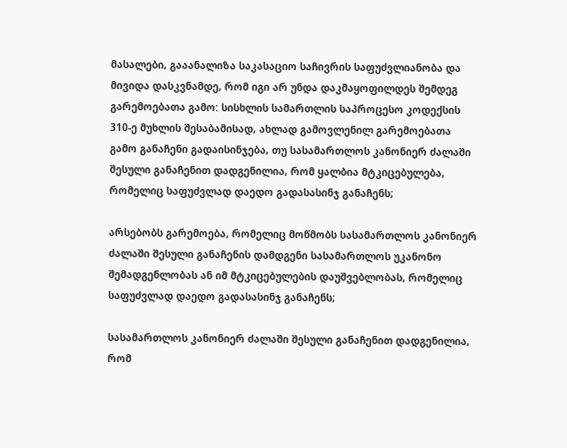მასალები, გააანალიზა საკასაციო საჩივრის საფუძვლიანობა და მივიდა დასკვნამდე, რომ იგი არ უნდა დაკმაყოფილდეს შემდეგ გარემოებათა გამო: სისხლის სამართლის საპროცესო კოდექსის 310-ე მუხლის შესაბამისად, ახლად გამოვლენილ გარემოებათა გამო განაჩენი გადაისინჯება, თუ სასამართლოს კანონიერ ძალაში შესული განაჩენით დადგენილია, რომ ყალბია მტკიცებულება, რომელიც საფუძვლად დაედო გადასასინჯ განაჩენს;

არსებობს გარემოება, რომელიც მოწმობს სასამართლოს კანონიერ ძალაში შესული განაჩენის დამდგენი სასამართლოს უკანონო შემადგენლობას ან იმ მტკიცებულების დაუშვებლობას, რომელიც საფუძვლად დაედო გადასასინჯ განაჩენს;

სასამართლოს კანონიერ ძალაში შესული განაჩენით დადგენილია, რომ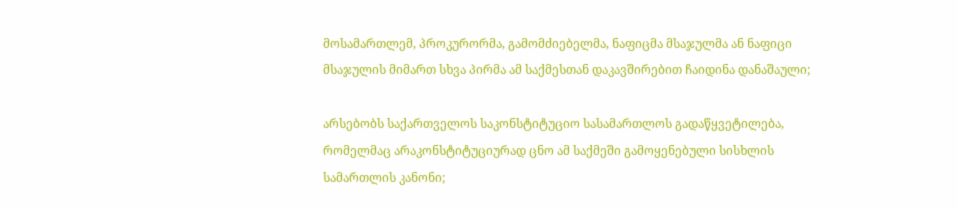მოსამართლემ, პროკურორმა, გამომძიებელმა, ნაფიცმა მსაჯულმა ან ნაფიცი მსაჯულის მიმართ სხვა პირმა ამ საქმესთან დაკავშირებით ჩაიდინა დანაშაული;

არსებობს საქართველოს საკონსტიტუციო სასამართლოს გადაწყვეტილება, რომელმაც არაკონსტიტუციურად ცნო ამ საქმეში გამოყენებული სისხლის სამართლის კანონი;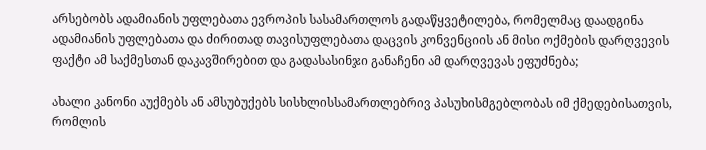არსებობს ადამიანის უფლებათა ევროპის სასამართლოს გადაწყვეტილება, რომელმაც დაადგინა ადამიანის უფლებათა და ძირითად თავისუფლებათა დაცვის კონვენციის ან მისი ოქმების დარღვევის ფაქტი ამ საქმესთან დაკავშირებით და გადასასინჯი განაჩენი ამ დარღვევას ეფუძნება;

ახალი კანონი აუქმებს ან ამსუბუქებს სისხლისსამართლებრივ პასუხისმგებლობას იმ ქმედებისათვის, რომლის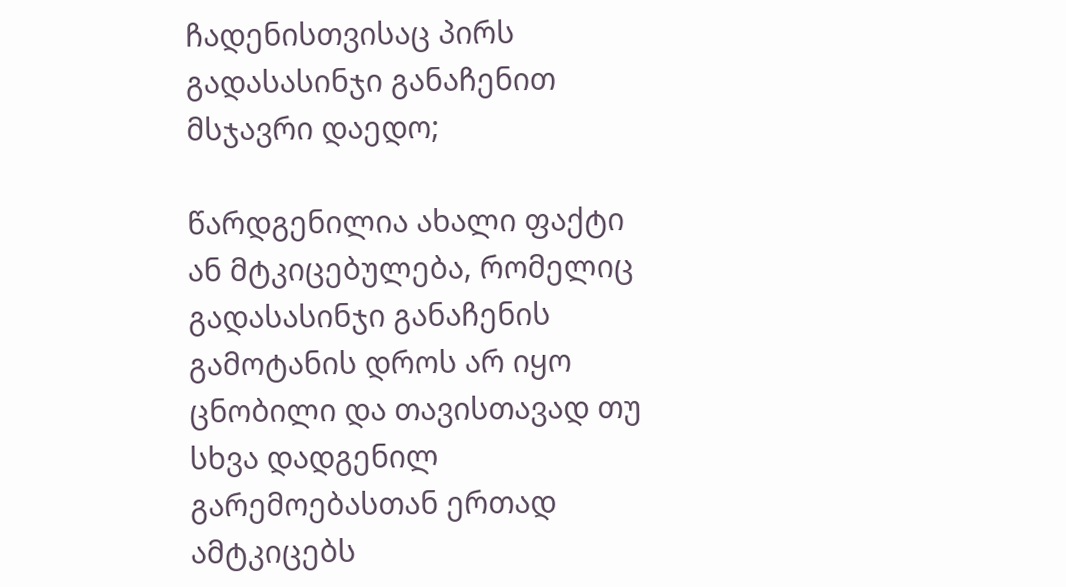ჩადენისთვისაც პირს გადასასინჯი განაჩენით მსჯავრი დაედო;

წარდგენილია ახალი ფაქტი ან მტკიცებულება, რომელიც გადასასინჯი განაჩენის გამოტანის დროს არ იყო ცნობილი და თავისთავად თუ სხვა დადგენილ გარემოებასთან ერთად ამტკიცებს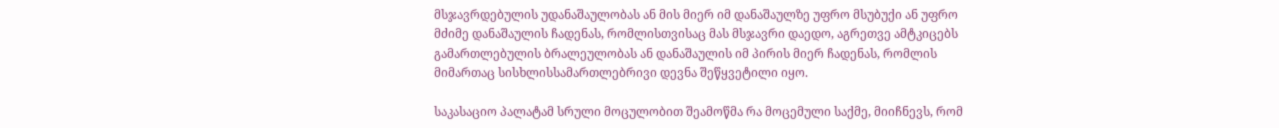მსჯავრდებულის უდანაშაულობას ან მის მიერ იმ დანაშაულზე უფრო მსუბუქი ან უფრო მძიმე დანაშაულის ჩადენას, რომლისთვისაც მას მსჯავრი დაედო, აგრეთვე ამტკიცებს გამართლებულის ბრალეულობას ან დანაშაულის იმ პირის მიერ ჩადენას, რომლის მიმართაც სისხლისსამართლებრივი დევნა შეწყვეტილი იყო.

საკასაციო პალატამ სრული მოცულობით შეამოწმა რა მოცემული საქმე, მიიჩნევს, რომ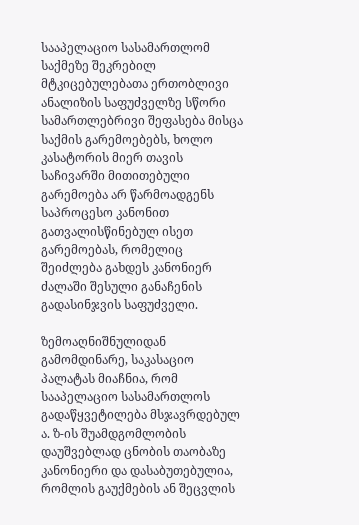სააპელაციო სასამართლომ საქმეზე შეკრებილ მტკიცებულებათა ერთობლივი ანალიზის საფუძველზე სწორი სამართლებრივი შეფასება მისცა საქმის გარემოებებს, ხოლო კასატორის მიერ თავის საჩივარში მითითებული გარემოება არ წარმოადგენს საპროცესო კანონით გათვალისწინებულ ისეთ გარემოებას, რომელიც შეიძლება გახდეს კანონიერ ძალაში შესული განაჩენის გადასინჯვის საფუძველი.

ზემოაღნიშნულიდან გამომდინარე, საკასაციო პალატას მიაჩნია, რომ სააპელაციო სასამართლოს გადაწყვეტილება მსჯავრდებულ ა. ზ-ის შუამდგომლობის დაუშვებლად ცნობის თაობაზე კანონიერი და დასაბუთებულია, რომლის გაუქმების ან შეცვლის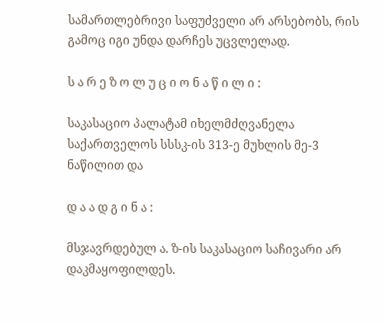სამართლებრივი საფუძველი არ არსებობს, რის გამოც იგი უნდა დარჩეს უცვლელად.

ს ა რ ე ზ ო ლ უ ც ი ო ნ ა წ ი ლ ი :

საკასაციო პალატამ იხელმძღვანელა საქართველოს სსსკ-ის 313-ე მუხლის მე-3 ნაწილით და

დ ა ა დ გ ი ნ ა :

მსჯავრდებულ ა. ზ-ის საკასაციო საჩივარი არ დაკმაყოფილდეს.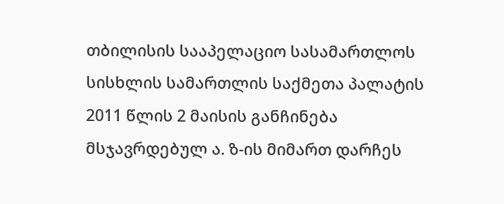თბილისის სააპელაციო სასამართლოს სისხლის სამართლის საქმეთა პალატის 2011 წლის 2 მაისის განჩინება მსჯავრდებულ ა. ზ-ის მიმართ დარჩეს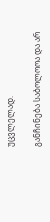უცვლელად.

განჩინება საბოლოოა და არ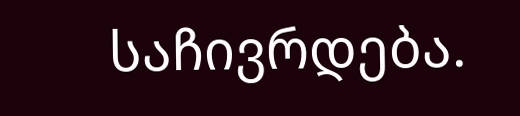საჩივრდება.